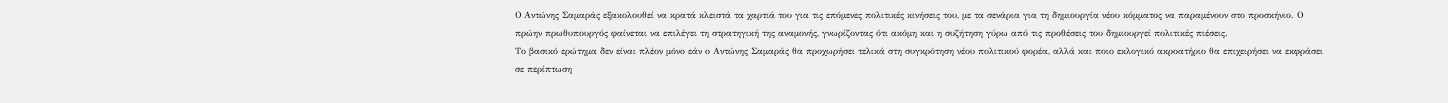Ο Αντώνης Σαμαράς εξακολουθεί να κρατά κλειστά τα χαρτιά του για τις επόμενες πολιτικές κινήσεις του, με τα σενάρια για τη δημιουργία νέου κόμματος να παραμένουν στο προσκήνιο. Ο πρώην πρωθυπουργός φαίνεται να επιλέγει τη στρατηγική της αναμονής, γνωρίζοντας ότι ακόμη και η συζήτηση γύρω από τις προθέσεις του δημιουργεί πολιτικές πιέσεις.
Το βασικό ερώτημα δεν είναι πλέον μόνο εάν ο Αντώνης Σαμαράς θα προχωρήσει τελικά στη συγκρότηση νέου πολιτικού φορέα, αλλά και ποιο εκλογικό ακροατήριο θα επιχειρήσει να εκφράσει σε περίπτωση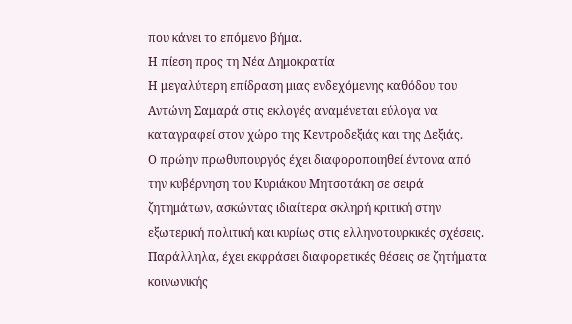που κάνει το επόμενο βήμα.
Η πίεση προς τη Νέα Δημοκρατία
Η μεγαλύτερη επίδραση μιας ενδεχόμενης καθόδου του Αντώνη Σαμαρά στις εκλογές αναμένεται εύλογα να καταγραφεί στον χώρο της Κεντροδεξιάς και της Δεξιάς.
Ο πρώην πρωθυπουργός έχει διαφοροποιηθεί έντονα από την κυβέρνηση του Κυριάκου Μητσοτάκη σε σειρά ζητημάτων, ασκώντας ιδιαίτερα σκληρή κριτική στην εξωτερική πολιτική και κυρίως στις ελληνοτουρκικές σχέσεις.
Παράλληλα, έχει εκφράσει διαφορετικές θέσεις σε ζητήματα κοινωνικής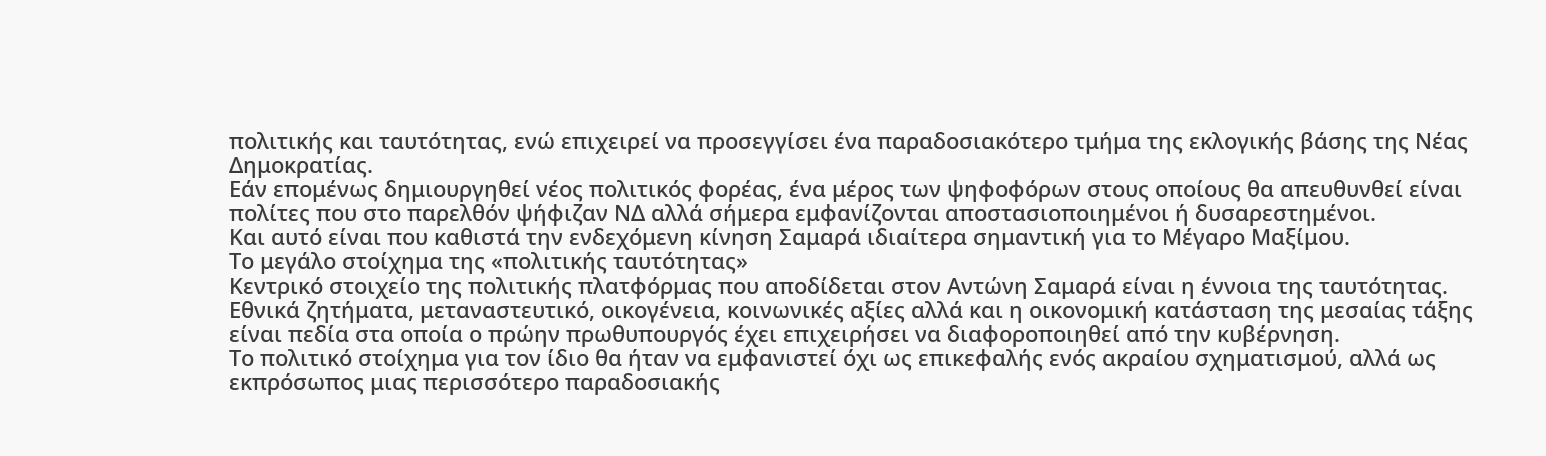πολιτικής και ταυτότητας, ενώ επιχειρεί να προσεγγίσει ένα παραδοσιακότερο τμήμα της εκλογικής βάσης της Νέας Δημοκρατίας.
Εάν επομένως δημιουργηθεί νέος πολιτικός φορέας, ένα μέρος των ψηφοφόρων στους οποίους θα απευθυνθεί είναι πολίτες που στο παρελθόν ψήφιζαν ΝΔ αλλά σήμερα εμφανίζονται αποστασιοποιημένοι ή δυσαρεστημένοι.
Και αυτό είναι που καθιστά την ενδεχόμενη κίνηση Σαμαρά ιδιαίτερα σημαντική για το Μέγαρο Μαξίμου.
Το μεγάλο στοίχημα της «πολιτικής ταυτότητας»
Κεντρικό στοιχείο της πολιτικής πλατφόρμας που αποδίδεται στον Αντώνη Σαμαρά είναι η έννοια της ταυτότητας.
Εθνικά ζητήματα, μεταναστευτικό, οικογένεια, κοινωνικές αξίες αλλά και η οικονομική κατάσταση της μεσαίας τάξης είναι πεδία στα οποία ο πρώην πρωθυπουργός έχει επιχειρήσει να διαφοροποιηθεί από την κυβέρνηση.
Το πολιτικό στοίχημα για τον ίδιο θα ήταν να εμφανιστεί όχι ως επικεφαλής ενός ακραίου σχηματισμού, αλλά ως εκπρόσωπος μιας περισσότερο παραδοσιακής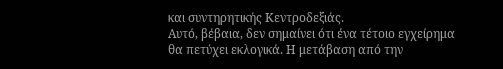και συντηρητικής Κεντροδεξιάς.
Αυτό, βέβαια, δεν σημαίνει ότι ένα τέτοιο εγχείρημα θα πετύχει εκλογικά. Η μετάβαση από την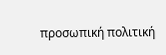προσωπική πολιτική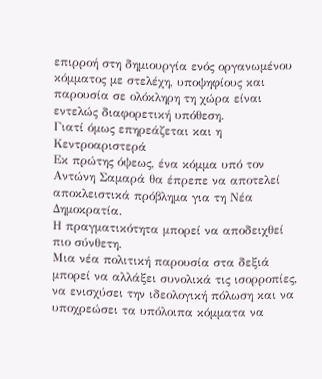επιρροή στη δημιουργία ενός οργανωμένου κόμματος με στελέχη, υποψηφίους και παρουσία σε ολόκληρη τη χώρα είναι εντελώς διαφορετική υπόθεση.
Γιατί όμως επηρεάζεται και η Κεντροαριστερά
Εκ πρώτης όψεως, ένα κόμμα υπό τον Αντώνη Σαμαρά θα έπρεπε να αποτελεί αποκλειστικά πρόβλημα για τη Νέα Δημοκρατία.
Η πραγματικότητα μπορεί να αποδειχθεί πιο σύνθετη.
Μια νέα πολιτική παρουσία στα δεξιά μπορεί να αλλάξει συνολικά τις ισορροπίες, να ενισχύσει την ιδεολογική πόλωση και να υποχρεώσει τα υπόλοιπα κόμματα να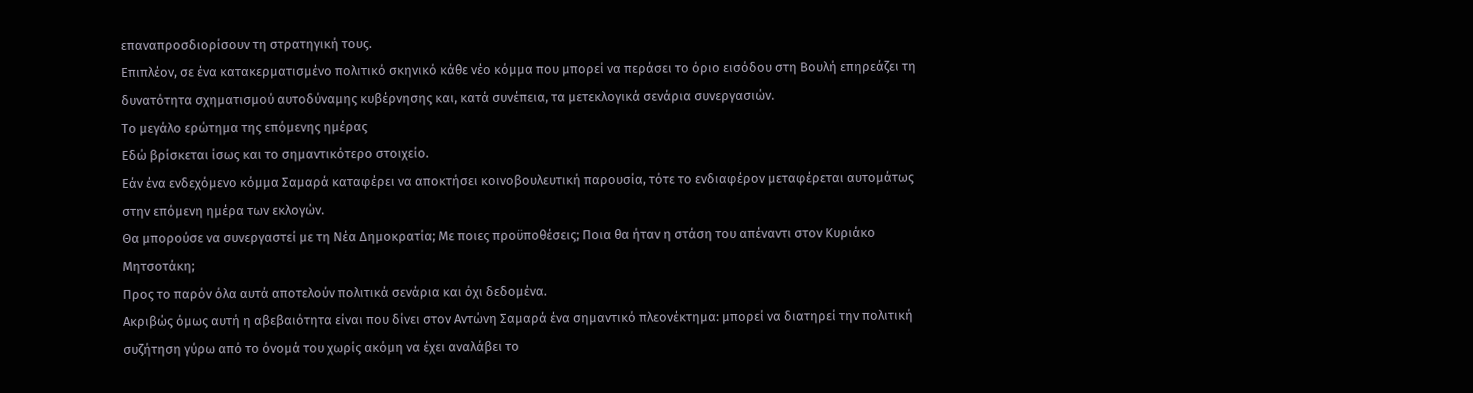επαναπροσδιορίσουν τη στρατηγική τους.
Επιπλέον, σε ένα κατακερματισμένο πολιτικό σκηνικό κάθε νέο κόμμα που μπορεί να περάσει το όριο εισόδου στη Βουλή επηρεάζει τη δυνατότητα σχηματισμού αυτοδύναμης κυβέρνησης και, κατά συνέπεια, τα μετεκλογικά σενάρια συνεργασιών.
Το μεγάλο ερώτημα της επόμενης ημέρας
Εδώ βρίσκεται ίσως και το σημαντικότερο στοιχείο.
Εάν ένα ενδεχόμενο κόμμα Σαμαρά καταφέρει να αποκτήσει κοινοβουλευτική παρουσία, τότε το ενδιαφέρον μεταφέρεται αυτομάτως στην επόμενη ημέρα των εκλογών.
Θα μπορούσε να συνεργαστεί με τη Νέα Δημοκρατία; Με ποιες προϋποθέσεις; Ποια θα ήταν η στάση του απέναντι στον Κυριάκο Μητσοτάκη;
Προς το παρόν όλα αυτά αποτελούν πολιτικά σενάρια και όχι δεδομένα.
Ακριβώς όμως αυτή η αβεβαιότητα είναι που δίνει στον Αντώνη Σαμαρά ένα σημαντικό πλεονέκτημα: μπορεί να διατηρεί την πολιτική συζήτηση γύρω από το όνομά του χωρίς ακόμη να έχει αναλάβει το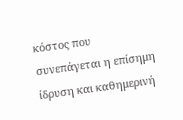κόστος που συνεπάγεται η επίσημη ίδρυση και καθημερινή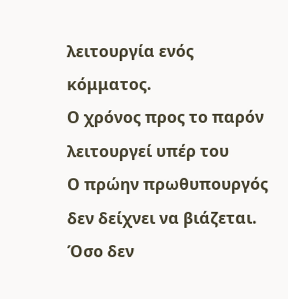λειτουργία ενός κόμματος.
Ο χρόνος προς το παρόν λειτουργεί υπέρ του
Ο πρώην πρωθυπουργός δεν δείχνει να βιάζεται.
Όσο δεν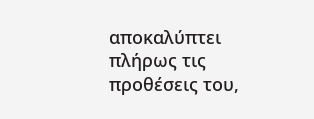αποκαλύπτει πλήρως τις προθέσεις του,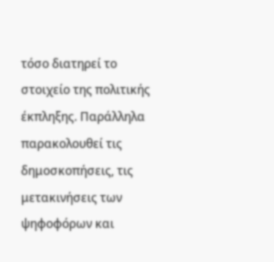τόσο διατηρεί το στοιχείο της πολιτικής έκπληξης. Παράλληλα παρακολουθεί τις δημοσκοπήσεις, τις μετακινήσεις των ψηφοφόρων και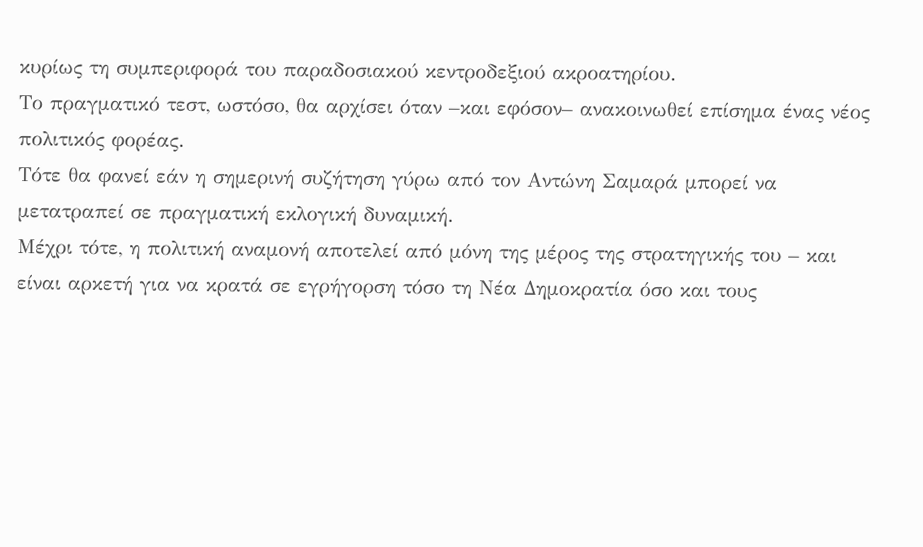κυρίως τη συμπεριφορά του παραδοσιακού κεντροδεξιού ακροατηρίου.
Το πραγματικό τεστ, ωστόσο, θα αρχίσει όταν –και εφόσον– ανακοινωθεί επίσημα ένας νέος πολιτικός φορέας.
Τότε θα φανεί εάν η σημερινή συζήτηση γύρω από τον Αντώνη Σαμαρά μπορεί να μετατραπεί σε πραγματική εκλογική δυναμική.
Μέχρι τότε, η πολιτική αναμονή αποτελεί από μόνη της μέρος της στρατηγικής του – και είναι αρκετή για να κρατά σε εγρήγορση τόσο τη Νέα Δημοκρατία όσο και τους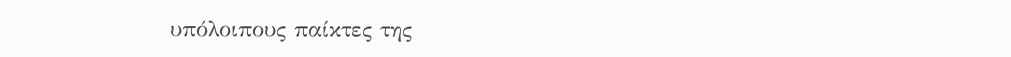υπόλοιπους παίκτες της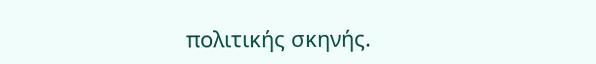πολιτικής σκηνής.